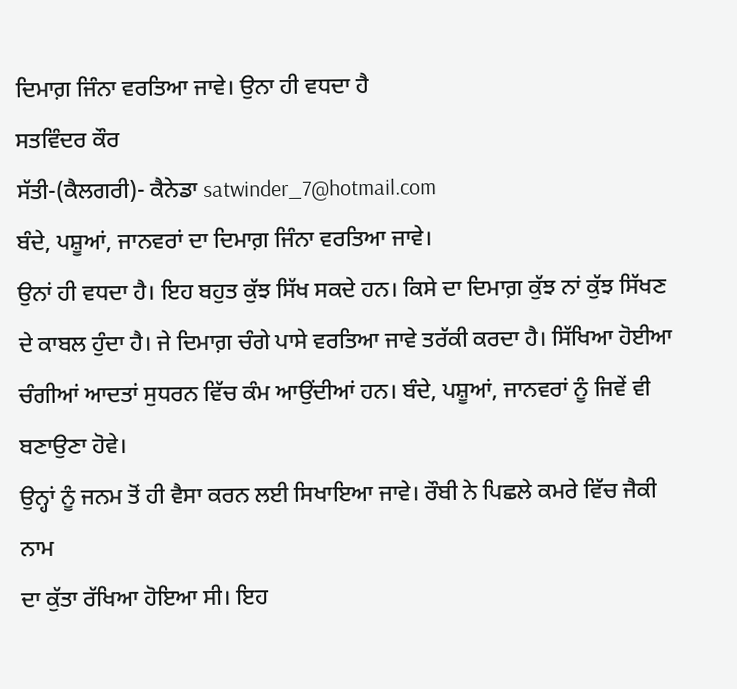ਦਿਮਾਗ਼ ਜਿੰਨਾ ਵਰਤਿਆ ਜਾਵੇ। ਉਨਾ ਹੀ ਵਧਦਾ ਹੈ
ਸਤਵਿੰਦਰ ਕੌਰ
ਸੱਤੀ-(ਕੈਲਗਰੀ)- ਕੈਨੇਡਾ satwinder_7@hotmail.com
ਬੰਦੇ, ਪਸ਼ੂਆਂ, ਜਾਨਵਰਾਂ ਦਾ ਦਿਮਾਗ਼ ਜਿੰਨਾ ਵਰਤਿਆ ਜਾਵੇ।
ਉਨਾਂ ਹੀ ਵਧਦਾ ਹੈ। ਇਹ ਬਹੁਤ ਕੁੱਝ ਸਿੱਖ ਸਕਦੇ ਹਨ। ਕਿਸੇ ਦਾ ਦਿਮਾਗ਼ ਕੁੱਝ ਨਾਂ ਕੁੱਝ ਸਿੱਖਣ
ਦੇ ਕਾਬਲ ਹੁੰਦਾ ਹੈ। ਜੇ ਦਿਮਾਗ਼ ਚੰਗੇ ਪਾਸੇ ਵਰਤਿਆ ਜਾਵੇ ਤਰੱਕੀ ਕਰਦਾ ਹੈ। ਸਿੱਖਿਆ ਹੋਈਆ
ਚੰਗੀਆਂ ਆਦਤਾਂ ਸੁਧਰਨ ਵਿੱਚ ਕੰਮ ਆਉਂਦੀਆਂ ਹਨ। ਬੰਦੇ, ਪਸ਼ੂਆਂ, ਜਾਨਵਰਾਂ ਨੂੰ ਜਿਵੇਂ ਵੀ ਬਣਾਉਣਾ ਹੋਵੇ।
ਉਨ੍ਹਾਂ ਨੂੰ ਜਨਮ ਤੋਂ ਹੀ ਵੈਸਾ ਕਰਨ ਲਈ ਸਿਖਾਇਆ ਜਾਵੇ। ਰੌਬੀ ਨੇ ਪਿਛਲੇ ਕਮਰੇ ਵਿੱਚ ਜੈਕੀ ਨਾਮ
ਦਾ ਕੁੱਤਾ ਰੱਖਿਆ ਹੋਇਆ ਸੀ। ਇਹ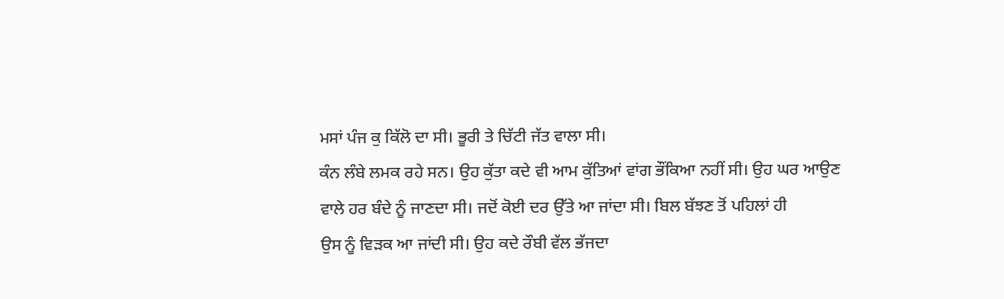ਮਸਾਂ ਪੰਜ ਕੁ ਕਿੱਲੋ ਦਾ ਸੀ। ਭੂਰੀ ਤੇ ਚਿੱਟੀ ਜੱਤ ਵਾਲਾ ਸੀ।
ਕੰਨ ਲੰਬੇ ਲਮਕ ਰਹੇ ਸਨ। ਉਹ ਕੁੱਤਾ ਕਦੇ ਵੀ ਆਮ ਕੁੱਤਿਆਂ ਵਾਂਗ ਭੌਂਕਿਆ ਨਹੀਂ ਸੀ। ਉਹ ਘਰ ਆਉਣ
ਵਾਲੇ ਹਰ ਬੰਦੇ ਨੂੰ ਜਾਣਦਾ ਸੀ। ਜਦੋਂ ਕੋਈ ਦਰ ਉੱਤੇ ਆ ਜਾਂਦਾ ਸੀ। ਬਿਲ ਬੱਝਣ ਤੋਂ ਪਹਿਲਾਂ ਹੀ
ਉਸ ਨੂੰ ਵਿੜਕ ਆ ਜਾਂਦੀ ਸੀ। ਉਹ ਕਦੇ ਰੌਬੀ ਵੱਲ ਭੱਜਦਾ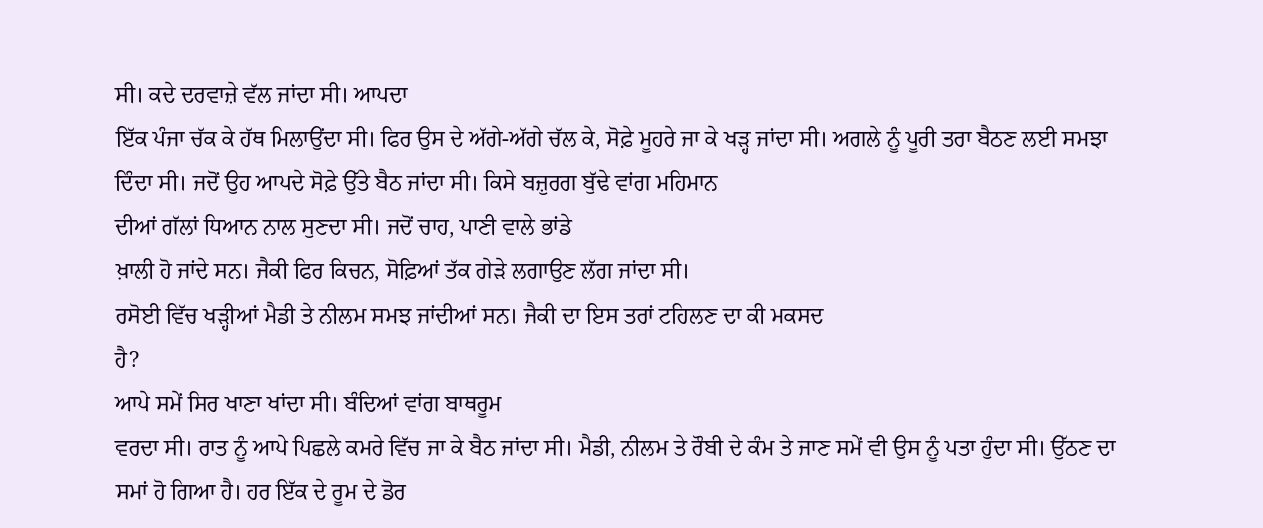ਸੀ। ਕਦੇ ਦਰਵਾਜ਼ੇ ਵੱਲ ਜਾਂਦਾ ਸੀ। ਆਪਦਾ
ਇੱਕ ਪੰਜਾ ਚੱਕ ਕੇ ਹੱਥ ਮਿਲਾਉਂਦਾ ਸੀ। ਫਿਰ ਉਸ ਦੇ ਅੱਗੇ-ਅੱਗੇ ਚੱਲ ਕੇ, ਸੋਫ਼ੇ ਮੂਹਰੇ ਜਾ ਕੇ ਖੜ੍ਹ ਜਾਂਦਾ ਸੀ। ਅਗਲੇ ਨੂੰ ਪੂਰੀ ਤਰਾ ਬੈਠਣ ਲਈ ਸਮਝਾ
ਦਿੰਦਾ ਸੀ। ਜਦੋਂ ਉਹ ਆਪਦੇ ਸੋਫ਼ੇ ਉੱਤੇ ਬੈਠ ਜਾਂਦਾ ਸੀ। ਕਿਸੇ ਬਜ਼ੁਰਗ ਬੁੱਢੇ ਵਾਂਗ ਮਹਿਮਾਨ
ਦੀਆਂ ਗੱਲਾਂ ਧਿਆਨ ਨਾਲ ਸੁਣਦਾ ਸੀ। ਜਦੋਂ ਚਾਹ, ਪਾਣੀ ਵਾਲੇ ਭਾਂਡੇ
ਖ਼ਾਲੀ ਹੋ ਜਾਂਦੇ ਸਨ। ਜੈਕੀ ਫਿਰ ਕਿਚਨ, ਸੋਫ਼ਿਆਂ ਤੱਕ ਗੇੜੇ ਲਗਾਉਣ ਲੱਗ ਜਾਂਦਾ ਸੀ।
ਰਸੋਈ ਵਿੱਚ ਖੜ੍ਹੀਆਂ ਮੈਡੀ ਤੇ ਨੀਲਮ ਸਮਝ ਜਾਂਦੀਆਂ ਸਨ। ਜੈਕੀ ਦਾ ਇਸ ਤਰਾਂ ਟਹਿਲਣ ਦਾ ਕੀ ਮਕਸਦ
ਹੈ?
ਆਪੇ ਸਮੇਂ ਸਿਰ ਖਾਣਾ ਖਾਂਦਾ ਸੀ। ਬੰਦਿਆਂ ਵਾਂਗ ਬਾਥਰੂਮ
ਵਰਦਾ ਸੀ। ਰਾਤ ਨੂੰ ਆਪੇ ਪਿਛਲੇ ਕਮਰੇ ਵਿੱਚ ਜਾ ਕੇ ਬੈਠ ਜਾਂਦਾ ਸੀ। ਮੈਡੀ, ਨੀਲਮ ਤੇ ਰੌਬੀ ਦੇ ਕੰਮ ਤੇ ਜਾਣ ਸਮੇਂ ਵੀ ਉਸ ਨੂੰ ਪਤਾ ਹੁੰਦਾ ਸੀ। ਉੱਠਣ ਦਾ
ਸਮਾਂ ਹੋ ਗਿਆ ਹੈ। ਹਰ ਇੱਕ ਦੇ ਰੂਮ ਦੇ ਡੋਰ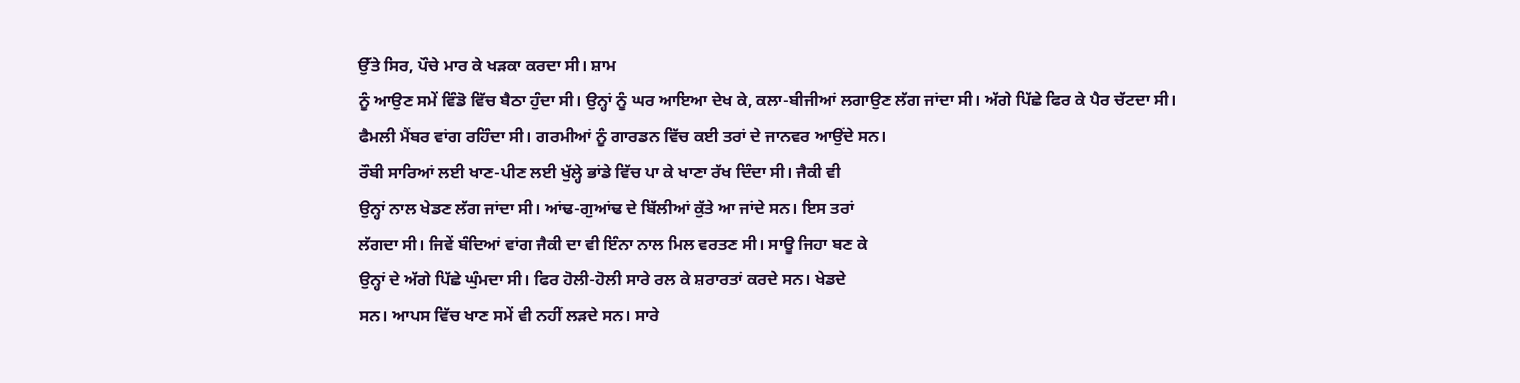ਉੱਤੇ ਸਿਰ, ਪੌਚੇ ਮਾਰ ਕੇ ਖੜਕਾ ਕਰਦਾ ਸੀ। ਸ਼ਾਮ
ਨੂੰ ਆਉਣ ਸਮੇਂ ਵਿੰਡੋ ਵਿੱਚ ਬੈਠਾ ਹੁੰਦਾ ਸੀ। ਉਨ੍ਹਾਂ ਨੂੰ ਘਰ ਆਇਆ ਦੇਖ ਕੇ, ਕਲਾ-ਬੀਜੀਆਂ ਲਗਾਉਣ ਲੱਗ ਜਾਂਦਾ ਸੀ। ਅੱਗੇ ਪਿੱਛੇ ਫਿਰ ਕੇ ਪੈਰ ਚੱਟਦਾ ਸੀ।
ਫੈਮਲੀ ਮੈਂਬਰ ਵਾਂਗ ਰਹਿੰਦਾ ਸੀ। ਗਰਮੀਆਂ ਨੂੰ ਗਾਰਡਨ ਵਿੱਚ ਕਈ ਤਰਾਂ ਦੇ ਜਾਨਵਰ ਆਉਂਦੇ ਸਨ।
ਰੌਬੀ ਸਾਰਿਆਂ ਲਈ ਖਾਣ-ਪੀਣ ਲਈ ਖੁੱਲ੍ਹੇ ਭਾਂਡੇ ਵਿੱਚ ਪਾ ਕੇ ਖਾਣਾ ਰੱਖ ਦਿੰਦਾ ਸੀ। ਜੈਕੀ ਵੀ
ਉਨ੍ਹਾਂ ਨਾਲ ਖੇਡਣ ਲੱਗ ਜਾਂਦਾ ਸੀ। ਆਂਢ-ਗੁਆਂਢ ਦੇ ਬਿੱਲੀਆਂ ਕੁੱਤੇ ਆ ਜਾਂਦੇ ਸਨ। ਇਸ ਤਰਾਂ
ਲੱਗਦਾ ਸੀ। ਜਿਵੇਂ ਬੰਦਿਆਂ ਵਾਂਗ ਜੈਕੀ ਦਾ ਵੀ ਇੰਨਾ ਨਾਲ ਮਿਲ ਵਰਤਣ ਸੀ। ਸਾਊ ਜਿਹਾ ਬਣ ਕੇ
ਉਨ੍ਹਾਂ ਦੇ ਅੱਗੇ ਪਿੱਛੇ ਘੁੰਮਦਾ ਸੀ। ਫਿਰ ਹੋਲੀ-ਹੋਲੀ ਸਾਰੇ ਰਲ ਕੇ ਸ਼ਰਾਰਤਾਂ ਕਰਦੇ ਸਨ। ਖੇਡਦੇ
ਸਨ। ਆਪਸ ਵਿੱਚ ਖਾਣ ਸਮੇਂ ਵੀ ਨਹੀਂ ਲੜਦੇ ਸਨ। ਸਾਰੇ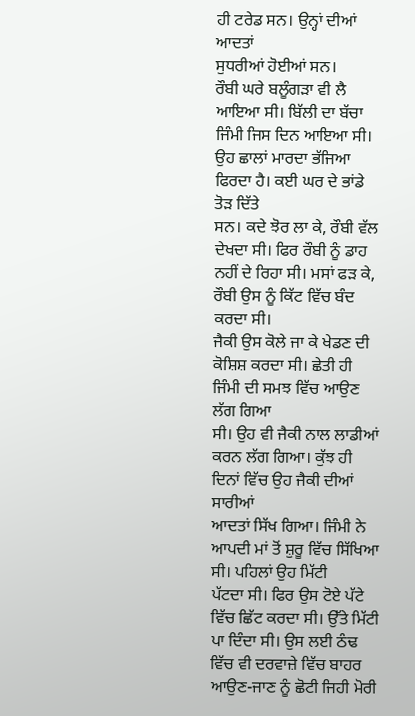ਹੀ ਟਰੇਡ ਸਨ। ਉਨ੍ਹਾਂ ਦੀਆਂ ਆਦਤਾਂ
ਸੁਧਰੀਆਂ ਹੋਈਆਂ ਸਨ।
ਰੌਬੀ ਘਰੇ ਬਲੂੰਗੜਾ ਵੀ ਲੈ ਆਇਆ ਸੀ। ਬਿੱਲੀ ਦਾ ਬੱਚਾ
ਜਿੰਮੀ ਜਿਸ ਦਿਨ ਆਇਆ ਸੀ। ਉਹ ਛਾਲਾਂ ਮਾਰਦਾ ਭੱਜਿਆ ਫਿਰਦਾ ਹੈ। ਕਈ ਘਰ ਦੇ ਭਾਂਡੇ ਤੋੜ ਦਿੱਤੇ
ਸਨ। ਕਦੇ ਝੋਰ ਲਾ ਕੇ, ਰੌਬੀ ਵੱਲ ਦੇਖਦਾ ਸੀ। ਫਿਰ ਰੌਬੀ ਨੂੰ ਡਾਹ
ਨਹੀਂ ਦੇ ਰਿਹਾ ਸੀ। ਮਸਾਂ ਫੜ ਕੇ, ਰੌਬੀ ਉਸ ਨੂੰ ਕਿੱਟ ਵਿੱਚ ਬੰਦ ਕਰਦਾ ਸੀ।
ਜੈਕੀ ਉਸ ਕੋਲੇ ਜਾ ਕੇ ਖੇਡਣ ਦੀ ਕੋਸ਼ਿਸ਼ ਕਰਦਾ ਸੀ। ਛੇਤੀ ਹੀ ਜਿੰਮੀ ਦੀ ਸਮਝ ਵਿੱਚ ਆਉਣ ਲੱਗ ਗਿਆ
ਸੀ। ਉਹ ਵੀ ਜੈਕੀ ਨਾਲ ਲਾਡੀਆਂ ਕਰਨ ਲੱਗ ਗਿਆ। ਕੁੱਝ ਹੀ ਦਿਨਾਂ ਵਿੱਚ ਉਹ ਜੈਕੀ ਦੀਆਂ ਸਾਰੀਆਂ
ਆਦਤਾਂ ਸਿੱਖ ਗਿਆ। ਜਿੰਮੀ ਨੇ ਆਪਦੀ ਮਾਂ ਤੋਂ ਸ਼ੁਰੂ ਵਿੱਚ ਸਿੱਖਿਆ ਸੀ। ਪਹਿਲਾਂ ਉਹ ਮਿੱਟੀ
ਪੱਟਦਾ ਸੀ। ਫਿਰ ਉਸ ਟੋਏ ਪੱਟੇ ਵਿੱਚ ਛਿੱਟ ਕਰਦਾ ਸੀ। ਉੱਤੇ ਮਿੱਟੀ ਪਾ ਦਿੰਦਾ ਸੀ। ਉਸ ਲਈ ਠੰਢ
ਵਿੱਚ ਵੀ ਦਰਵਾਜ਼ੇ ਵਿੱਚ ਬਾਹਰ ਆਉਣ-ਜਾਣ ਨੂੰ ਛੋਟੀ ਜਿਹੀ ਮੋਰੀ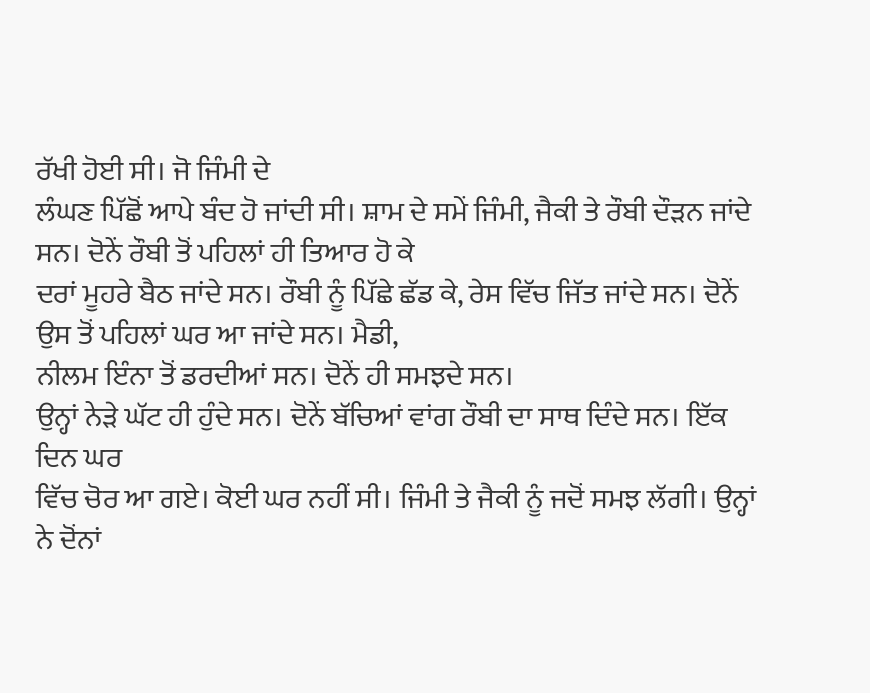ਰੱਖੀ ਹੋਈ ਸੀ। ਜੋ ਜਿੰਮੀ ਦੇ
ਲੰਘਣ ਪਿੱਛੋਂ ਆਪੇ ਬੰਦ ਹੋ ਜਾਂਦੀ ਸੀ। ਸ਼ਾਮ ਦੇ ਸਮੇਂ ਜਿੰਮੀ, ਜੈਕੀ ਤੇ ਰੌਬੀ ਦੌੜਨ ਜਾਂਦੇ ਸਨ। ਦੋਨੇਂ ਰੌਬੀ ਤੋਂ ਪਹਿਲਾਂ ਹੀ ਤਿਆਰ ਹੋ ਕੇ
ਦਰਾਂ ਮੂਹਰੇ ਬੈਠ ਜਾਂਦੇ ਸਨ। ਰੌਬੀ ਨੂੰ ਪਿੱਛੇ ਛੱਡ ਕੇ, ਰੇਸ ਵਿੱਚ ਜਿੱਤ ਜਾਂਦੇ ਸਨ। ਦੋਨੇਂ ਉਸ ਤੋਂ ਪਹਿਲਾਂ ਘਰ ਆ ਜਾਂਦੇ ਸਨ। ਮੈਡੀ,
ਨੀਲਮ ਇੰਨਾ ਤੋਂ ਡਰਦੀਆਂ ਸਨ। ਦੋਨੇਂ ਹੀ ਸਮਝਦੇ ਸਨ।
ਉਨ੍ਹਾਂ ਨੇੜੇ ਘੱਟ ਹੀ ਹੁੰਦੇ ਸਨ। ਦੋਨੇਂ ਬੱਚਿਆਂ ਵਾਂਗ ਰੌਬੀ ਦਾ ਸਾਥ ਦਿੰਦੇ ਸਨ। ਇੱਕ ਦਿਨ ਘਰ
ਵਿੱਚ ਚੋਰ ਆ ਗਏ। ਕੋਈ ਘਰ ਨਹੀਂ ਸੀ। ਜਿੰਮੀ ਤੇ ਜੈਕੀ ਨੂੰ ਜਦੋਂ ਸਮਝ ਲੱਗੀ। ਉਨ੍ਹਾਂ ਨੇ ਦੋਂਨਾਂ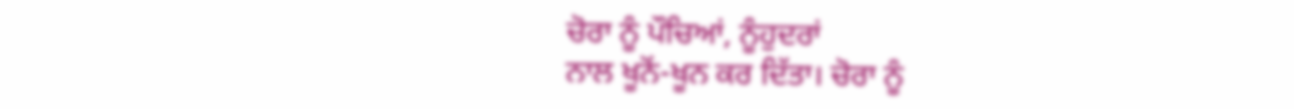ਚੋਰਾ ਨੂੰ ਪੌਚਿਆਂ, ਨੂੰਹੁਦਰਾਂ
ਨਾਲ ਖੂਨੋਂ-ਖੂਨ ਕਰ ਦਿੱਤਾ। ਚੋਰਾ ਨੂੰ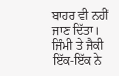ਬਾਹਰ ਵੀ ਨਹੀਂ ਜਾਣ ਦਿੱਤਾ। ਜਿੰਮੀ ਤੇ ਜੈਕੀ ਇੱਕ-ਇੱਕ ਨੇ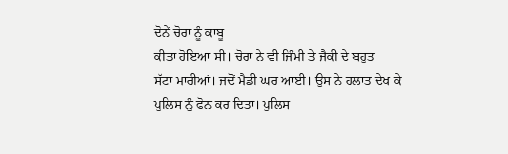ਦੋਨੇਂ ਚੋਰਾ ਨੂੰ ਕਾਬੂ
ਕੀਤਾ ਹੋਇਆ ਸੀ। ਚੋਰਾ ਨੇ ਵੀ ਜਿੰਮੀ ਤੇ ਜੈਕੀ ਦੇ ਬਹੁਤ
ਸੱਟਾ ਮਾਰੀਆਂ। ਜਦੋਂ ਮੈਡੀ ਘਰ ਆਈ। ਉਸ ਨੇ ਹਲਾਤ ਦੇਖ ਕੇ ਪੁਲਿਸ ਨੁੰ ਫੋਨ ਕਰ ਦਿਤਾ। ਪੁਲਿਸ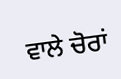ਵਾਲੇ ਚੋਰਾਂ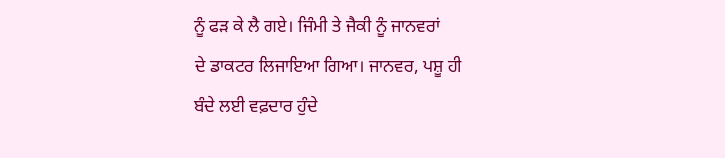ਨੂੰ ਫੜ ਕੇ ਲੈ ਗਏ। ਜਿੰਮੀ ਤੇ ਜੈਕੀ ਨੂੰ ਜਾਨਵਰਾਂ
ਦੇ ਡਾਕਟਰ ਲਿਜਾਇਆ ਗਿਆ। ਜਾਨਵਰ, ਪਸ਼ੂ ਹੀ ਬੰਦੇ ਲਈ ਵਫ਼ਦਾਰ ਹੁੰਦੇ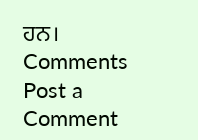ਹਨ।
Comments
Post a Comment